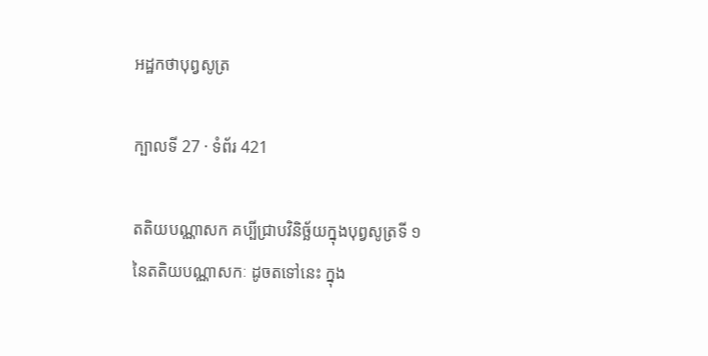អដ្ឋកថាបុព្វសូត្រ

ក្បាលទី 27 · ទំព័រ 421

តតិយបណ្ណាសក គប្បីជ្រាបវិនិច្ឆ័យក្នុងបុព្វសូត្រទី ១ នៃតតិយបណ្ណាសកៈ ដូចតទៅនេះ ក្នុង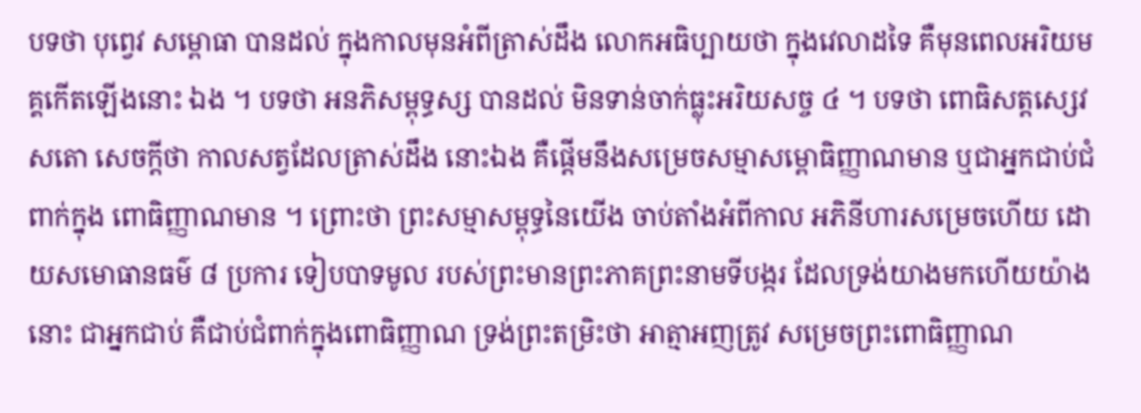បទថា បុព្វេវ សម្ពោធា បានដល់ ក្នុងកាលមុនអំពីត្រាស់ដឹង លោកអធិប្បាយថា ក្នុងវេលាដទៃ គឺមុនពេលអរិយមគ្គកើតឡើងនោះ ឯង ។ បទថា អនភិសម្ពុទ្ធស្ស បានដល់ មិនទាន់ចាក់ធ្លុះអរិយសច្ច ៤ ។ បទថា ពោធិសត្តស្សេវ សតោ សេចក្តីថា កាលសត្វដែលត្រាស់ដឹង នោះឯង គឺផ្តើមនឹងសម្រេចសម្មាសម្ពោធិញ្ញាណមាន ឬជាអ្នកជាប់ជំពាក់ក្នុង ពោធិញ្ញាណមាន ។ ព្រោះថា ព្រះសម្មាសម្ពុទ្ធនៃយើង ចាប់តាំងអំពីកាល អភិនីហារសម្រេចហើយ ដោយសមោធានធម៌ ៨ ប្រការ ទៀបបាទមូល របស់ព្រះមានព្រះភាគព្រះនាមទីបង្ករ ដែលទ្រង់យាងមកហើយយ៉ាងនោះ ជាអ្នកជាប់ គឺជាប់ជំពាក់ក្នុងពោធិញ្ញាណ ទ្រង់ព្រះតម្រិះថា អាត្មាអញត្រូវ សម្រេចព្រះពោធិញ្ញាណ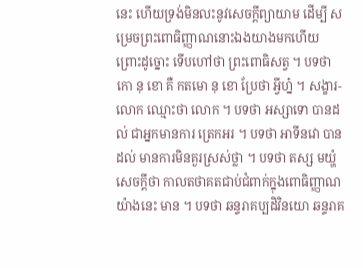នេះ ហើយទ្រង់មិនលះនូវសេចក្តីព្យាយាម ដើម្បី សម្រេចព្រះពោធិញ្ញាណនោះឯងយាងមកហើយ ព្រោះដូច្នោះ ទើបហៅថា ព្រះពោធិសត្វ ។ បទថា កោ នុ ខោ គឺ កតមោ នុ ខោ ប្រែថា អ្វីហ្ន៎ ។ សង្ខារ- លោក ឈ្មោះថា លោក ។ បទថា អស្សាទោ បានដល់ ជាអ្នកមានការ ត្រេកអរ ។ បទថា អាទីនវោ បានដល់ មានការមិនគួរស្រស់ថ្លា ។ បទថា តស្ស មយ្ហំ សេចក្តីថា កាលតថាគតជាប់ជំពាក់ក្នុងពោធិញ្ញាណយ៉ាងនេះ មាន ។ បទថា ឆន្ទរាគប្បដិវិនយោ ឆន្ទរាគ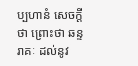ប្បហានំ សេចក្តីថា ព្រោះថា ឆន្ទរាគៈ ដល់នូវ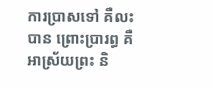ការប្រាសទៅ គឺលះបាន ព្រោះប្រារព្ធ គឺអាស្រ័យព្រះ និ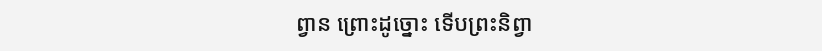ព្វាន ព្រោះដូច្នោះ ទើបព្រះនិព្វា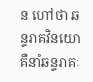ន ហៅថា ឆន្ទរាគវិនយោ គឺនាំឆន្ទរាគៈ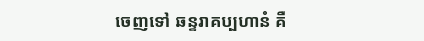ចេញទៅ ឆន្ទរាគប្បហានំ គឺ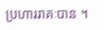ប្រហាររាគៈបាន ។